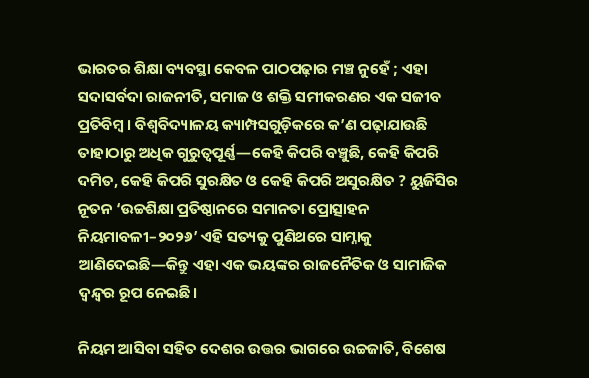ଭାରତର ଶିକ୍ଷା ବ୍ୟବସ୍ଥା କେବଳ ପାଠପଢ଼ାର ମଞ୍ଚ ନୁହେଁ ; ଏହା ସଦାସର୍ବଦା ରାଜନୀତି, ସମାଜ ଓ ଶକ୍ତି ସମୀକରଣର ଏକ ସଜୀବ ପ୍ରତିବିମ୍ବ । ବିଶ୍ୱବିଦ୍ୟାଳୟ କ୍ୟାମ୍ପସଗୁଡ଼ିକରେ କ’ଣ ପଢ଼ାଯାଉଛି ତାହାଠାରୁ ଅଧିକ ଗୁରୁତ୍ୱପୂର୍ଣ୍ଣ—କେହି କିପରି ବଞ୍ଚୁଛି, କେହି କିପରି ଦମିତ, କେହି କିପରି ସୁରକ୍ଷିତ ଓ କେହି କିପରି ଅସୁରକ୍ଷିତ ? ୟୁଜିସିର ନୂତନ ‘ଉଚ୍ଚଶିକ୍ଷା ପ୍ରତିଷ୍ଠାନରେ ସମାନତା ପ୍ରୋତ୍ସାହନ ନିୟମାବଳୀ–୨୦୨୬’ ଏହି ସତ୍ୟକୁ ପୁଣିଥରେ ସାମ୍ନାକୁ ଆଣିଦେଇଛି—କିନ୍ତୁ ଏହା ଏକ ଭୟଙ୍କର ରାଜନୈତିକ ଓ ସାମାଜିକ ଦ୍ୱନ୍ଦ୍ୱର ରୂପ ନେଇଛି।

ନିୟମ ଆସିବା ସହିତ ଦେଶର ଉତ୍ତର ଭାଗରେ ଉଚ୍ଚଜାତି, ବିଶେଷ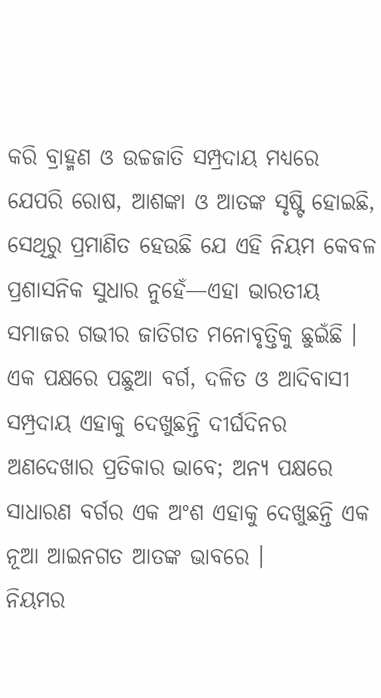କରି ବ୍ରାହ୍ମଣ ଓ ଉଚ୍ଚଜାତି ସମ୍ପ୍ରଦାୟ ମଧ୍ୟରେ ଯେପରି ରୋଷ, ଆଶଙ୍କା ଓ ଆତଙ୍କ ସୃଷ୍ଟି ହୋଇଛି, ସେଥିରୁ ପ୍ରମାଣିତ ହେଉଛି ଯେ ଏହି ନିୟମ କେବଳ ପ୍ରଶାସନିକ ସୁଧାର ନୁହେଁ—ଏହା ଭାରତୀୟ ସମାଜର ଗଭୀର ଜାତିଗତ ମନୋବୃତ୍ତିକୁ ଛୁଇଁଛି । ଏକ ପକ୍ଷରେ ପଛୁଆ ବର୍ଗ, ଦଳିତ ଓ ଆଦିବାସୀ ସମ୍ପ୍ରଦାୟ ଏହାକୁ ଦେଖୁଛନ୍ତି ଦୀର୍ଘଦିନର ଅଣଦେଖାର ପ୍ରତିକାର ଭାବେ; ଅନ୍ୟ ପକ୍ଷରେ ସାଧାରଣ ବର୍ଗର ଏକ ଅଂଶ ଏହାକୁ ଦେଖୁଛନ୍ତି ଏକ ନୂଆ ଆଇନଗତ ଆତଙ୍କ ଭାବରେ ।
ନିୟମର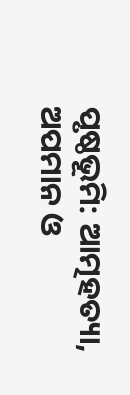ପୃଷ୍ଠଭୂମି: ଆତ୍ମହତ୍ୟା, ଅପମାନ ଓ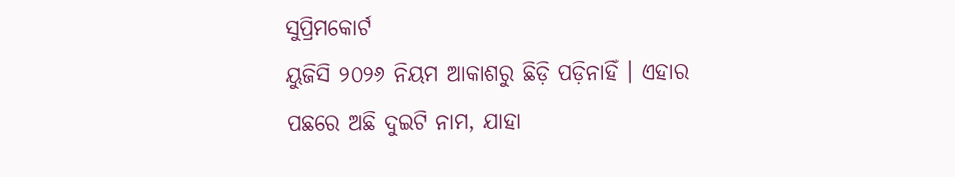ସୁପ୍ରିମକୋର୍ଟ
ୟୁଜିସି ୨୦୨୬ ନିୟମ ଆକାଶରୁ ଛିଡ଼ି ପଡ଼ିନାହିଁ । ଏହାର ପଛରେ ଅଛି ଦୁଇଟି ନାମ, ଯାହା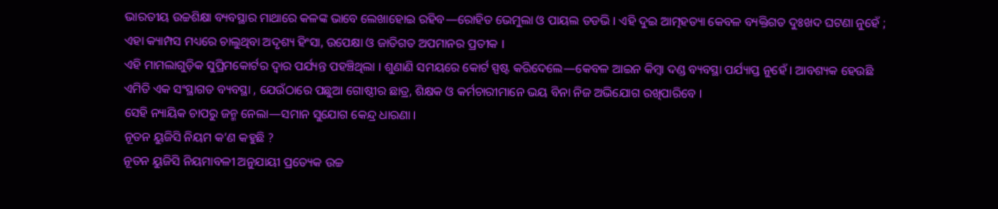ଭାରତୀୟ ଉଚ୍ଚଶିକ୍ଷା ବ୍ୟବସ୍ଥାର ମାଥାରେ କଳଙ୍କ ଭାବେ ଲେଖାହୋଇ ରହିବ—ରୋହିତ ଭେମୁଲା ଓ ପାୟଲ ତଡଭି । ଏହି ଦୁଇ ଆତ୍ମହତ୍ୟା କେବଳ ବ୍ୟକ୍ତିଗତ ଦୁଃଖଦ ଘଟଣା ନୁହେଁ ; ଏହା କ୍ୟାମ୍ପସ ମଧ୍ୟରେ ଚାଲୁଥିବା ଅଦୃଶ୍ୟ ହିଂସା, ଉପେକ୍ଷା ଓ ଜାତିଗତ ଅପମାନର ପ୍ରତୀକ ।
ଏହି ମାମଲାଗୁଡ଼ିକ ସୁପ୍ରିମକୋର୍ଟର ଦ୍ୱାର ପର୍ଯ୍ୟନ୍ତ ପହଞ୍ଚିଥିଲା । ଶୁଣାଣି ସମୟରେ କୋର୍ଟ ସ୍ପଷ୍ଟ କରିଦେଲେ—କେବଳ ଆଇନ କିମ୍ବା ଦଣ୍ଡ ବ୍ୟବସ୍ଥା ପର୍ଯ୍ୟାପ୍ତ ନୁହେଁ । ଆବଶ୍ୟକ ହେଉଛି ଏମିତି ଏକ ସଂସ୍ଥାଗତ ବ୍ୟବସ୍ଥା , ଯେଉଁଠାରେ ପଛୁଆ ଗୋଷ୍ଠୀର ଛାତ୍ର, ଶିକ୍ଷକ ଓ କର୍ମଚାରୀମାନେ ଭୟ ବିନା ନିଜ ଅଭିଯୋଗ ରଖିପାରିବେ ।
ସେହି ନ୍ୟାୟିକ ଚାପରୁ ଜନ୍ମ ନେଲା—ସମାନ ସୁଯୋଗ କେନ୍ଦ୍ର ଧାରଣା ।
ନୂତନ ୟୁଜିସି ନିୟମ କ’ଣ କହୁଛି ?
ନୂତନ ୟୁଜିସି ନିୟମାବଳୀ ଅନୁଯାୟୀ ପ୍ରତ୍ୟେକ ଉଚ୍ଚ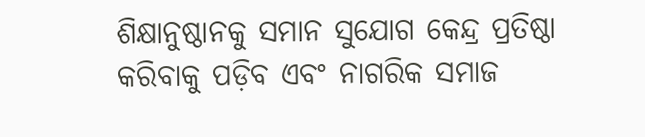ଶିକ୍ଷାନୁଷ୍ଠାନକୁ ସମାନ ସୁଯୋଗ କେନ୍ଦ୍ର ପ୍ରତିଷ୍ଠା କରିବାକୁ ପଡ଼ିବ ଏବଂ ନାଗରିକ ସମାଜ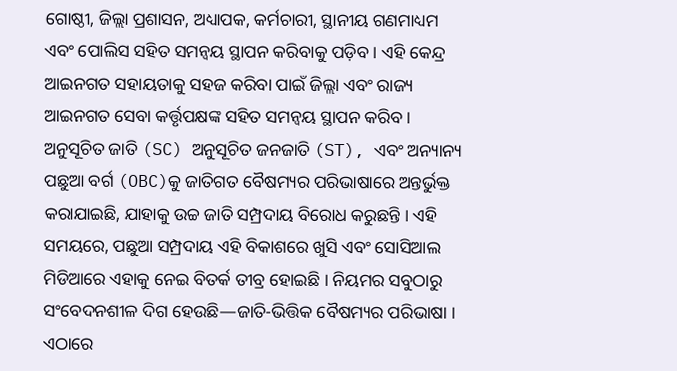ଗୋଷ୍ଠୀ, ଜିଲ୍ଲା ପ୍ରଶାସନ, ଅଧ୍ୟାପକ, କର୍ମଚାରୀ, ସ୍ଥାନୀୟ ଗଣମାଧ୍ୟମ ଏବଂ ପୋଲିସ ସହିତ ସମନ୍ୱୟ ସ୍ଥାପନ କରିବାକୁ ପଡ଼ିବ । ଏହି କେନ୍ଦ୍ର ଆଇନଗତ ସହାୟତାକୁ ସହଜ କରିବା ପାଇଁ ଜିଲ୍ଲା ଏବଂ ରାଜ୍ୟ ଆଇନଗତ ସେବା କର୍ତ୍ତୃପକ୍ଷଙ୍କ ସହିତ ସମନ୍ୱୟ ସ୍ଥାପନ କରିବ । ଅନୁସୂଚିତ ଜାତି (SC) ଅନୁସୂଚିତ ଜନଜାତି (ST), ଏବଂ ଅନ୍ୟାନ୍ୟ ପଛୁଆ ବର୍ଗ (OBC)କୁ ଜାତିଗତ ବୈଷମ୍ୟର ପରିଭାଷାରେ ଅନ୍ତର୍ଭୁକ୍ତ କରାଯାଇଛି, ଯାହାକୁ ଉଚ୍ଚ ଜାତି ସମ୍ପ୍ରଦାୟ ବିରୋଧ କରୁଛନ୍ତି । ଏହି ସମୟରେ, ପଛୁଆ ସମ୍ପ୍ରଦାୟ ଏହି ବିକାଶରେ ଖୁସି ଏବଂ ସୋସିଆଲ ମିଡିଆରେ ଏହାକୁ ନେଇ ବିତର୍କ ତୀବ୍ର ହୋଇଛି । ନିୟମର ସବୁଠାରୁ ସଂବେଦନଶୀଳ ଦିଗ ହେଉଛି—ଜାତି-ଭିତ୍ତିକ ବୈଷମ୍ୟର ପରିଭାଷା । ଏଠାରେ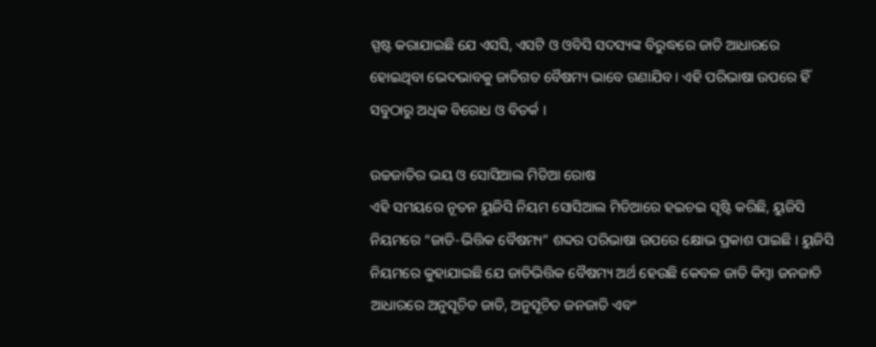ସ୍ପଷ୍ଟ କରାଯାଇଛି ଯେ ଏସସି, ଏସଟି ଓ ଓବିସି ସଦସ୍ୟଙ୍କ ବିରୁଦ୍ଧରେ ଜାତି ଆଧାରରେ ହୋଇଥିବା ଭେଦଭାବକୁ ଜାତିଗତ ବୈଷମ୍ୟ ଭାବେ ଗଣାଯିବ । ଏହି ପରିଭାଷା ଉପରେ ହିଁ ସବୁଠାରୁ ଅଧିକ ବିରୋଧ ଓ ବିତର୍କ ।

ଉଚ୍ଚଜାତିର ଭୟ ଓ ସୋସିଆଲ ମିଡିଆ ରୋଷ
ଏହି ସମୟରେ ନୂତନ ୟୁଜିସି ନିୟମ ସୋସିଆଲ ମିଡିଆରେ ହଇଚଇ ସୃଷ୍ଟି କରିଛି, ୟୁଜିସି ନିୟମରେ “ଜାତି-ଭିତ୍ତିକ ବୈଷମ୍ୟ” ଶବ୍ଦର ପରିଭାଷା ଉପରେ କ୍ଷୋଭ ପ୍ରକାଶ ପାଇଛି । ୟୁଜିସି ନିୟମରେ କୁହାଯାଇଛି ଯେ ଜାତିଭିତ୍ତିକ ବୈଷମ୍ୟ ଅର୍ଥ ହେଉଛି କେବଳ ଜାତି କିମ୍ବା ଜନଜାତି ଆଧାରରେ ଅନୁସୂଚିତ ଜାତି, ଅନୁସୂଚିତ ଜନଜାତି ଏବଂ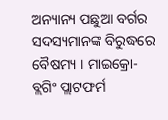ଅନ୍ୟାନ୍ୟ ପଛୁଆ ବର୍ଗର ସଦସ୍ୟମାନଙ୍କ ବିରୁଦ୍ଧରେ ବୈଷମ୍ୟ । ମାଇକ୍ରୋ-ବ୍ଲଗିଂ ପ୍ଲାଟଫର୍ମ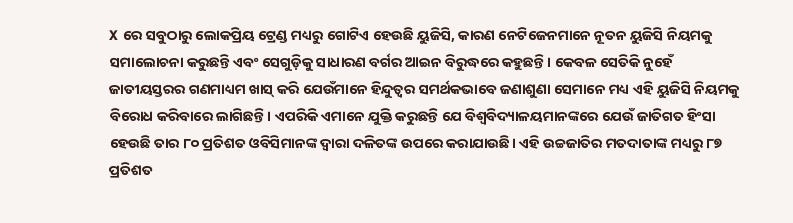X ରେ ସବୁଠାରୁ ଲୋକପ୍ରିୟ ଟ୍ରେଣ୍ଡ ମଧ୍ୟରୁ ଗୋଟିଏ ହେଉଛି ୟୁଜିସି, କାରଣ ନେଟିଜେନମାନେ ନୂତନ ୟୁଜିସି ନିୟମକୁ ସମାଲୋଚନା କରୁଛନ୍ତି ଏବଂ ସେଗୁଡ଼ିକୁ ସାଧାରଣ ବର୍ଗର ଆଇନ ବିରୁଦ୍ଧରେ କହୁଛନ୍ତି। କେବଳ ସେତିକି ନୁହେଁ ଜାତୀୟସ୍ତରର ଗଣମାଧ୍ୟମ ଖାସ୍ କରି ଯେଉଁମାନେ ହିନ୍ଦୁତ୍ୱର ସମର୍ଥକଭାବେ ଜଣାଶୁଣା ସେମାନେ ମଧ୍ୟ ଏହି ୟୁଜିସି ନିୟମକୁ ବିରୋଧ କରିବାରେ ଲାଗିଛନ୍ତି। ଏପରିକି ଏମାନେ ଯୁକ୍ତି କରୁଛନ୍ତି ଯେ ବିଶ୍ୱବିଦ୍ୟାଳୟମାନଙ୍କରେ ଯେଉଁ ଜାତିଗତ ହିଂସା ହେଉଛି ତାର ୮୦ ପ୍ରତିଶତ ଓବିସିମାନଙ୍କ ଦ୍ୱାରା ଦଳିତଙ୍କ ଉପରେ କରାଯାଉଛି। ଏହି ଉଚ୍ଚଜାତିର ମତଦାତାଙ୍କ ମଧ୍ୟରୁ ୮୭ ପ୍ରତିଶତ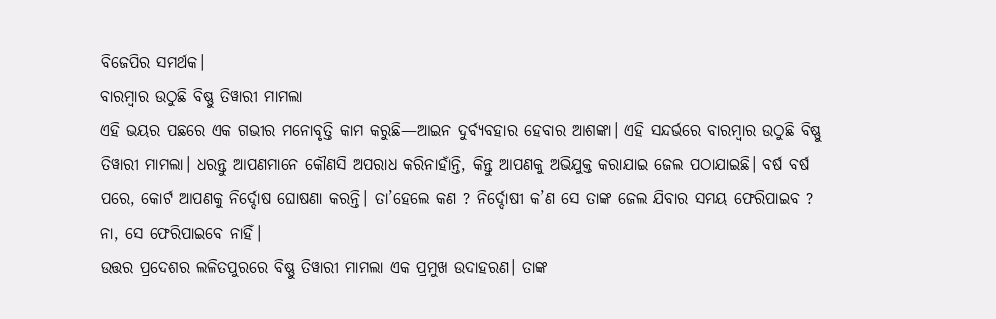ବିଜେପିର ସମର୍ଥକ।
ବାରମ୍ବାର ଉଠୁଛି ବିଷ୍ଣୁ ତିୱାରୀ ମାମଲା
ଏହି ଭୟର ପଛରେ ଏକ ଗଭୀର ମନୋବୃତ୍ତି କାମ କରୁଛି—ଆଇନ ଦୁର୍ବ୍ୟବହାର ହେବାର ଆଶଙ୍କା। ଏହି ସନ୍ଦର୍ଭରେ ବାରମ୍ବାର ଉଠୁଛି ବିଷ୍ଣୁ ତିୱାରୀ ମାମଲା। ଧରନ୍ତୁ ଆପଣମାନେ କୌଣସି ଅପରାଧ କରିନାହାଁନ୍ତି, କିନ୍ତୁ ଆପଣକୁ ଅଭିଯୁକ୍ତ କରାଯାଇ ଜେଲ ପଠାଯାଇଛି। ବର୍ଷ ବର୍ଷ ପରେ, କୋର୍ଟ ଆପଣକୁ ନିର୍ଦ୍ଦୋଷ ଘୋଷଣା କରନ୍ତି। ତା’ହେଲେ କଣ ? ନିର୍ଦ୍ଦୋଷୀ କ’ଣ ସେ ତାଙ୍କ ଜେଲ ଯିବାର ସମୟ ଫେରିପାଇବ ? ନା, ସେ ଫେରିପାଇବେ ନାହିଁ।
ଉତ୍ତର ପ୍ରଦେଶର ଲଳିତପୁରରେ ବିଷ୍ଣୁ ତିୱାରୀ ମାମଲା ଏକ ପ୍ରମୁଖ ଉଦାହରଣ। ତାଙ୍କ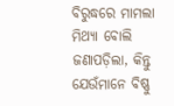ବିରୁଦ୍ଧରେ ମାମଲା ମିଥ୍ୟା ବୋଲି ଜଣାପଡ଼ିଲା, କିନ୍ତୁ ଯେଉଁମାନେ ବିଷ୍ଣୁ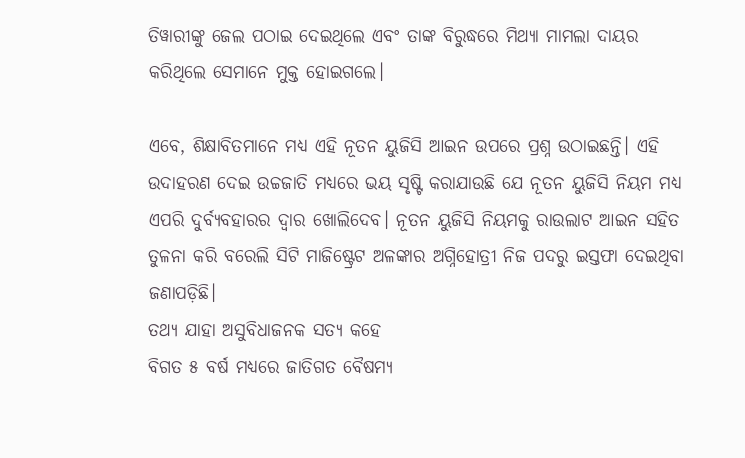ତିୱାରୀଙ୍କୁ ଜେଲ ପଠାଇ ଦେଇଥିଲେ ଏବଂ ତାଙ୍କ ବିରୁଦ୍ଧରେ ମିଥ୍ୟା ମାମଲା ଦାୟର କରିଥିଲେ ସେମାନେ ମୁକ୍ତ ହୋଇଗଲେ।

ଏବେ, ଶିକ୍ଷାବିତମାନେ ମଧ୍ୟ ଏହି ନୂତନ ୟୁଜିସି ଆଇନ ଉପରେ ପ୍ରଶ୍ନ ଉଠାଇଛନ୍ତି। ଏହି ଉଦାହରଣ ଦେଇ ଉଚ୍ଚଜାତି ମଧ୍ୟରେ ଭୟ ସୃଷ୍ଟି କରାଯାଉଛି ଯେ ନୂତନ ୟୁଜିସି ନିୟମ ମଧ୍ୟ ଏପରି ଦୁର୍ବ୍ୟବହାରର ଦ୍ୱାର ଖୋଲିଦେବ। ନୂତନ ୟୁଜିସି ନିୟମକୁ ରାଉଲାଟ ଆଇନ ସହିତ ତୁଳନା କରି ବରେଲି ସିଟି ମାଜିଷ୍ଟ୍ରେଟ ଅଳଙ୍କାର ଅଗ୍ନିହୋତ୍ରୀ ନିଜ ପଦରୁ ଇସ୍ତଫା ଦେଇଥିବା ଜଣାପଡ଼ିଛି।
ତଥ୍ୟ ଯାହା ଅସୁବିଧାଜନକ ସତ୍ୟ କହେ
ବିଗତ ୫ ବର୍ଷ ମଧ୍ୟରେ ଜାତିଗତ ବୈଷମ୍ୟ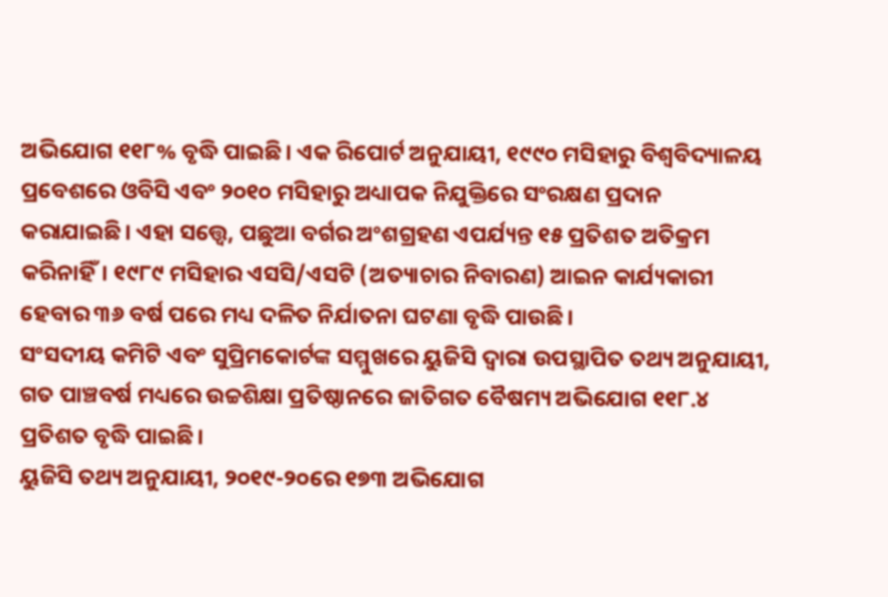ଅଭିଯୋଗ ୧୧୮% ବୃଦ୍ଧି ପାଇଛି। ଏକ ରିପୋର୍ଟ ଅନୁଯାୟୀ, ୧୯୯୦ ମସିହାରୁ ବିଶ୍ୱବିଦ୍ୟାଳୟ ପ୍ରବେଶରେ ଓବିସି ଏବଂ ୨୦୧୦ ମସିହାରୁ ଅଧ୍ୟାପକ ନିଯୁକ୍ତିରେ ସଂରକ୍ଷଣ ପ୍ରଦାନ କରାଯାଇଛି। ଏହା ସତ୍ତ୍ୱେ, ପଛୁଆ ବର୍ଗର ଅଂଶଗ୍ରହଣ ଏପର୍ଯ୍ୟନ୍ତ ୧୫ ପ୍ରତିଶତ ଅତିକ୍ରମ କରିନାହିଁ। ୧୯୮୯ ମସିହାର ଏସସି/ଏସଟି (ଅତ୍ୟାଚାର ନିବାରଣ) ଆଇନ କାର୍ଯ୍ୟକାରୀ ହେବାର ୩୬ ବର୍ଷ ପରେ ମଧ୍ୟ ଦଳିତ ନିର୍ଯାତନା ଘଟଣା ବୃଦ୍ଧି ପାଉଛି।
ସଂସଦୀୟ କମିଟି ଏବଂ ସୁପ୍ରିମକୋର୍ଟଙ୍କ ସମ୍ମୁଖରେ ୟୁଜିସି ଦ୍ୱାରା ଉପସ୍ଥାପିତ ତଥ୍ୟ ଅନୁଯାୟୀ, ଗତ ପାଞ୍ଚବର୍ଷ ମଧ୍ୟରେ ଉଚ୍ଚଶିକ୍ଷା ପ୍ରତିଷ୍ଠାନରେ ଜାତିଗତ ବୈଷମ୍ୟ ଅଭିଯୋଗ ୧୧୮.୪ ପ୍ରତିଶତ ବୃଦ୍ଧି ପାଇଛି।
ୟୁଜିସି ତଥ୍ୟ ଅନୁଯାୟୀ, ୨୦୧୯-୨୦ରେ ୧୭୩ ଅଭିଯୋଗ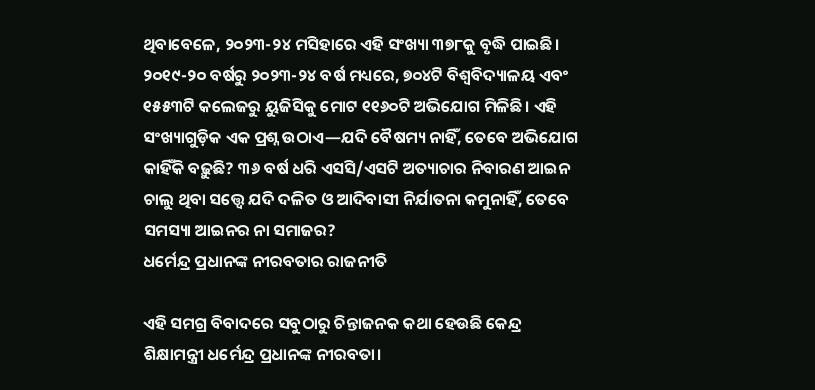ଥିବାବେଳେ, ୨୦୨୩-୨୪ ମସିହାରେ ଏହି ସଂଖ୍ୟା ୩୭୮କୁ ବୃଦ୍ଧି ପାଇଛି। ୨୦୧୯-୨୦ ବର୍ଷରୁ ୨୦୨୩-୨୪ ବର୍ଷ ମଧ୍ୟରେ, ୭୦୪ଟି ବିଶ୍ୱବିଦ୍ୟାଳୟ ଏବଂ ୧୫୫୩ଟି କଲେଜରୁ ୟୁଜିସିକୁ ମୋଟ ୧୧୬୦ଟି ଅଭିଯୋଗ ମିଳିଛି। ଏହି ସଂଖ୍ୟାଗୁଡ଼ିକ ଏକ ପ୍ରଶ୍ନ ଉଠାଏ—ଯଦି ବୈଷମ୍ୟ ନାହିଁ, ତେବେ ଅଭିଯୋଗ କାହିଁକି ବଢ଼ୁଛି? ୩୬ ବର୍ଷ ଧରି ଏସସି/ଏସଟି ଅତ୍ୟାଚାର ନିବାରଣ ଆଇନ ଚାଲୁ ଥିବା ସତ୍ତ୍ୱେ ଯଦି ଦଳିତ ଓ ଆଦିବାସୀ ନିର୍ଯାତନା କମୁନାହିଁ, ତେବେ ସମସ୍ୟା ଆଇନର ନା ସମାଜର?
ଧର୍ମେନ୍ଦ୍ର ପ୍ରଧାନଙ୍କ ନୀରବତାର ରାଜନୀତି

ଏହି ସମଗ୍ର ବିବାଦରେ ସବୁଠାରୁ ଚିନ୍ତାଜନକ କଥା ହେଉଛି କେନ୍ଦ୍ର ଶିକ୍ଷାମନ୍ତ୍ରୀ ଧର୍ମେନ୍ଦ୍ର ପ୍ରଧାନଙ୍କ ନୀରବତା।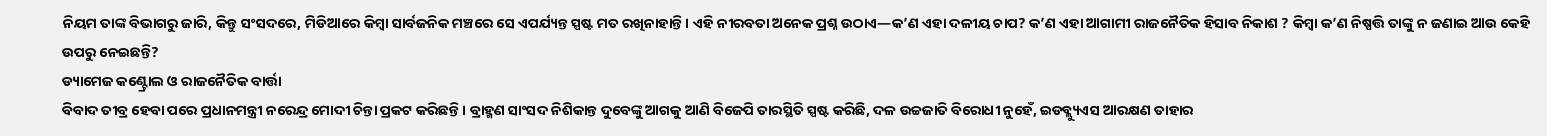ନିୟମ ତାଙ୍କ ବିଭାଗରୁ ଜାରି, କିନ୍ତୁ ସଂସଦରେ, ମିଡିଆରେ କିମ୍ବା ସାର୍ବଜନିକ ମଞ୍ଚରେ ସେ ଏପର୍ଯ୍ୟନ୍ତ ସ୍ପଷ୍ଟ ମତ ରଖିନାହାନ୍ତି। ଏହି ନୀରବତା ଅନେକ ପ୍ରଶ୍ନ ଉଠାଏ—କ’ଣ ଏହା ଦଳୀୟ ଚାପ? କ’ଣ ଏହା ଆଗାମୀ ରାଜନୈତିକ ହିସାବ ନିକାଶ ? କିମ୍ବା କ’ଣ ନିଷ୍ପତ୍ତି ତାଙ୍କୁ ନ ଜଣାଇ ଆଉ କେହି ଉପରୁ ନେଇଛନ୍ତି?
ଡ୍ୟାମେଜ କଣ୍ଟ୍ରୋଲ ଓ ରାଜନୈତିକ ବାର୍ତ୍ତା
ବିବାଦ ତୀବ୍ର ହେବା ପରେ ପ୍ରଧାନମନ୍ତ୍ରୀ ନରେନ୍ଦ୍ର ମୋଦୀ ଚିନ୍ତା ପ୍ରକଟ କରିଛନ୍ତି। ବ୍ରାହ୍ମଣ ସାଂସଦ ନିଶିକାନ୍ତ ଦୁବେଙ୍କୁ ଆଗକୁ ଆଣି ବିଜେପି ତାରସ୍ଥିତି ସ୍ପଷ୍ଟ କରିଛି, ଦଳ ଉଚ୍ଚଜାତି ବିରୋଧୀ ନୁହେଁ, ଇଡବ୍ଲ୍ୟୁଏସ ଆରକ୍ଷଣ ତାହାର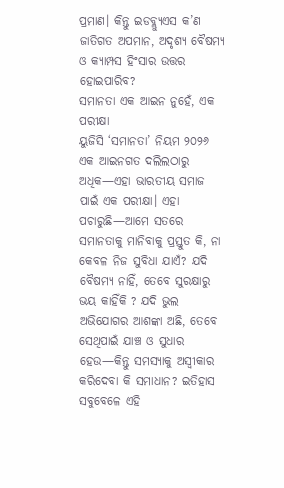ପ୍ରମାଣ। କିନ୍ତୁ ଇଡବ୍ଲ୍ୟୁଏସ କ’ଣ ଜାତିଗତ ଅପମାନ, ଅଦୃଶ୍ୟ ବୈଷମ୍ୟ ଓ କ୍ୟାମ୍ପସ ହିଂସାର ଉତ୍ତର ହୋଇପାରିବ?
ସମାନତା ଏକ ଆଇନ ନୁହେଁ, ଏକ ପରୀକ୍ଷା
ୟୁଜିସି ‘ସମାନତା’ ନିୟମ ୨୦୨୬ ଏକ ଆଇନଗତ ଦଲିଲଠାରୁ ଅଧିକ—ଏହା ଭାରତୀୟ ସମାଜ ପାଇଁ ଏକ ପରୀକ୍ଷା। ଏହା ପଚାରୁଛି—ଆମେ ସତରେ ସମାନତାକୁ ମାନିବାକୁ ପ୍ରସ୍ତୁତ କି, ନା କେବଳ ନିଜ ସୁବିଧା ଯାଏଁ? ଯଦି ବୈଷମ୍ୟ ନାହିଁ, ତେବେ ସୁରକ୍ଷାରୁ ଭୟ କାହିଁକି ? ଯଦି ଭୁଲ ଅଭିଯୋଗର ଆଶଙ୍କା ଅଛି, ତେବେ ସେଥିପାଇଁ ଯାଞ୍ଚ ଓ ସୁଧାର ହେଉ—କିନ୍ତୁ ସମସ୍ୟାକୁ ଅସ୍ୱୀକାର କରିଦେବା କି ସମାଧାନ? ଇତିହାସ ସବୁବେଳେ ଏହି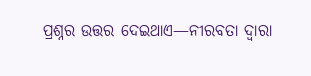ପ୍ରଶ୍ନର ଉତ୍ତର ଦେଇଥାଏ—ନୀରବତା ଦ୍ୱାରା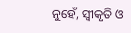ନୁହେଁ, ସ୍ୱୀକୃତି ଓ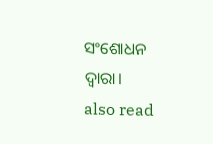ସଂଶୋଧନ ଦ୍ୱାରା।
also read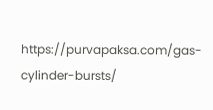https://purvapaksa.com/gas-cylinder-bursts/